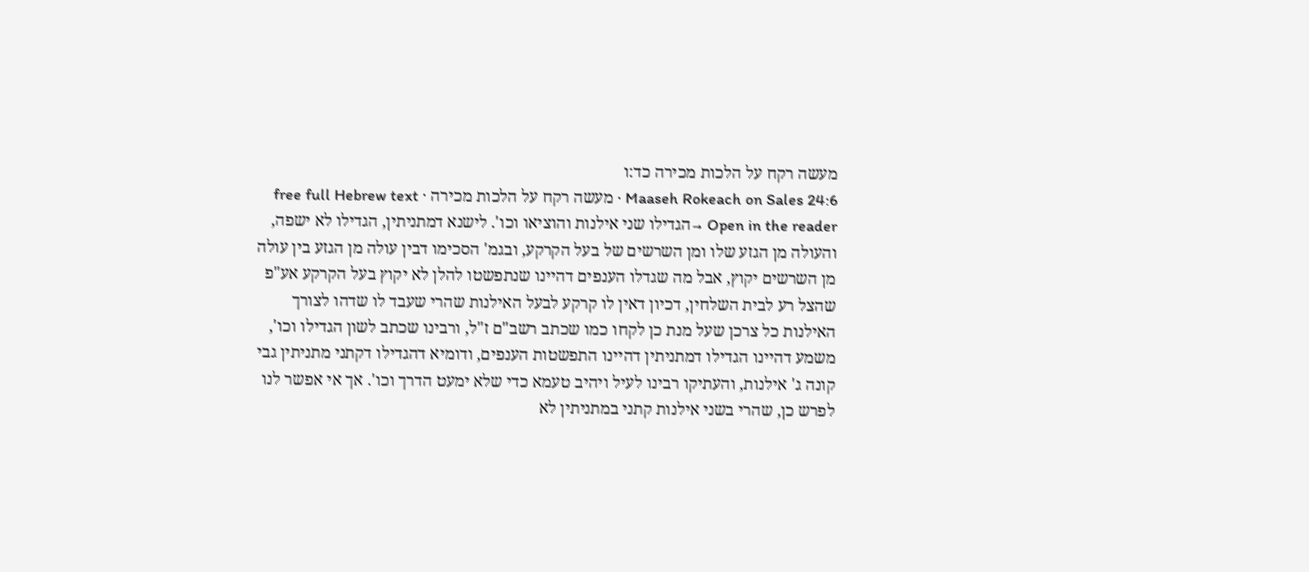מעשה רקח על הלכות מכירה כד:ו
Maaseh Rokeach on Sales 24:6 · מעשה רקח על הלכות מכירה · free full Hebrew text
Open in the reader →הגדילו שני אילנות והוציאו וכו'. לישנא דמתניתין, הגדילו לא ישפה, והעולה מן הגזע שלו ומן השרשים של בעל הקרקע, ובגמ' הסכימו דבין עולה מן הגזע בין עולה מן השרשים יקוץ, אבל מה שגדלו הענפים דהיינו שנתפשטו להלן לא יקוץ בעל הקרקע אע"פ שהצל רע לבית השלחין, דכיון דאין לו קרקע לבעל האילנות שהרי שעבד לו שדהו לצורך האילנות כל צרכן שעל מנת כן לקחו כמו שכתב רשב"ם ז"ל, ורבינו שכתב לשון הגדילו וכו', משמע דהיינו הגדילו דמתניתין דהיינו התפשטות הענפים, ודומיא דהגדילו דקתני מתניתין גבי קונה ג' אילנות, והעתיקו רבינו לעיל ויהיב טעמא כדי שלא ימעט הדרך וכו'. אך אי אפשר לנו לפרש כן, שהרי בשני אילנות קתני במתניתין לא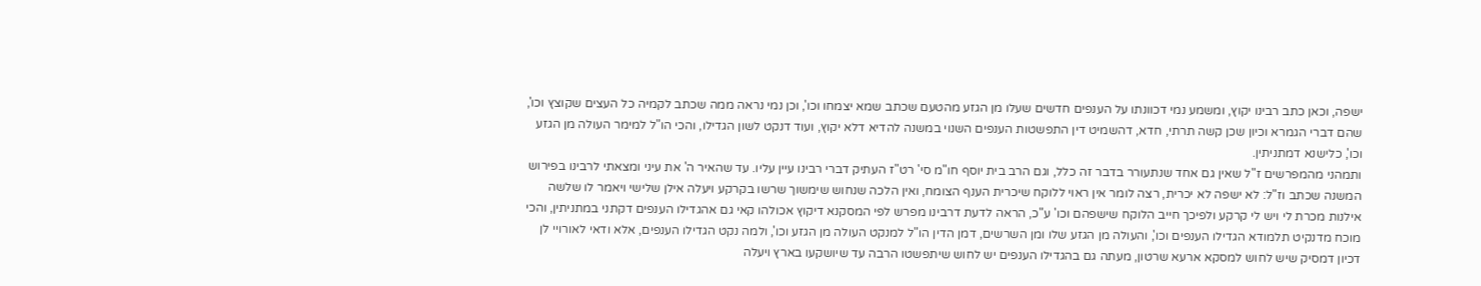ישפה, וכאן כתב רבינו יקוץ, ומשמע נמי דכוונתו על הענפים חדשים שעלו מן הגזע מהטעם שכתב שמא יצמחו וכו', וכן נמי נראה ממה שכתב לקמיה כל העצים שקוצץ וכו', שהם דברי הגמרא וכיון שכן קשה תרתי, חדא, דהשמיט דין התפשטות הענפים השנוי במשנה להדיא דלא יקוץ, ועוד דנקט לשון הגדילו, והכי הו"ל למימר העולה מן הגזע וכו', כלישנא דמתניתין.
ותמהני מהמפרשים ז"ל שאין גם אחד שנתעורר בדבר זה כלל, וגם הרב בית יוסף חו"מ סי' רט"ז העתיק דברי רבינו עיין עליו. עד שהאיר ה' את עיני ומצאתי לרבינו בפירוש המשנה שכתב וז"ל: לא ישפה לא יכרית, רצה לומר אין ראוי ללוקח שיכרית הענף הצומח, ואין הלכה שנחוש שימשוך שרשו בקרקע ויעלה אילן שלישי ויאמר לו שלשה אילנות מכרת לי ויש לי קרקע ולפיכך חייב הלוקח שישפהם וכו' ע"כ, הראה לדעת דרבינו מפרש לפי המסקנא דיקוץ אכולהו קאי גם אהגדילו הענפים דקתני במתניתין, והכי מוכח מדנקיט תלמודא הגדילו הענפים וכו', והעולה מן הגזע שלו ומן השרשים, דמן הדין הו"ל למנקט העולה מן הגזע וכו', ולמה נקט הגדילו הענפים, אלא ודאי לאורויי לן דכיון דמסיק שיש לחוש למסקא ארעא שרטון, מעתה גם בהגדילו הענפים יש לחוש שיתפשטו הרבה עד שיושקעו בארץ ויעלה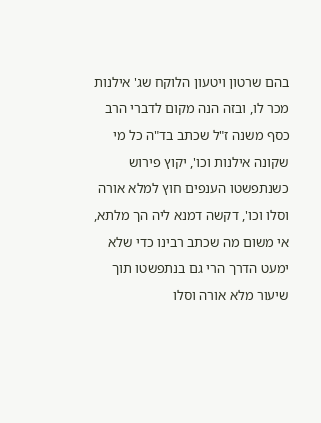בהם שרטון ויטעון הלוקח שג' אילנות מכר לו, ובזה הנה מקום לדברי הרב כסף משנה ז"ל שכתב בד"ה כל מי שקונה אילנות וכו', יקוץ פירוש כשנתפשטו הענפים חוץ למלא אורה וסלו וכו', דקשה דמנא ליה הך מלתא, אי משום מה שכתב רבינו כדי שלא ימעט הדרך הרי גם בנתפשטו תוך שיעור מלא אורה וסלו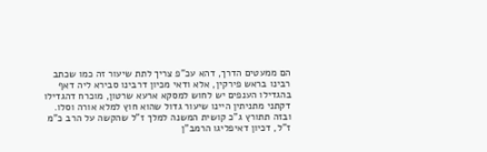הם ממעטים הדרך, דהא עכ"פ צריך לתת שיעור זה כמו שכתב רבינו בראש פירקין, אלא ודאי מכיון דרבינו סבירא ליה דאף בהגדילו הענפים יש לחוש למסקא ארעא שרטון, מוכרח דהגדילו דקתני מתניתין היינו שיעור גדול שהוא חוץ למלא אורה וסלו.
ובזה תתורץ ג"כ קושית המשנה למלך ז"ל שהקשה על הרב כ"מ ז"ל, דכיון דאיפליגו הרמב"ן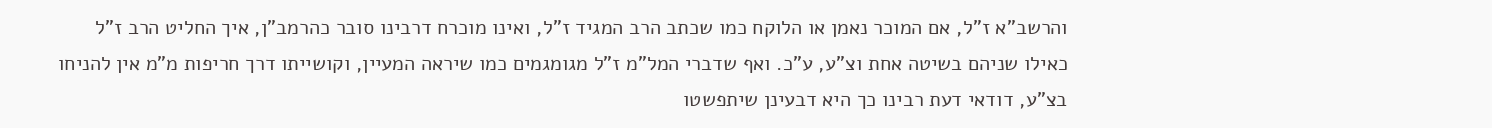והרשב"א ז"ל, אם המוכר נאמן או הלוקח כמו שכתב הרב המגיד ז"ל, ואינו מוכרח דרבינו סובר כהרמב"ן, איך החליט הרב ז"ל כאילו שניהם בשיטה אחת וצ"ע, ע"כ. ואף שדברי המל"מ ז"ל מגומגמים כמו שיראה המעיין, וקושייתו דרך חריפות מ"מ אין להניחו בצ"ע, דודאי דעת רבינו כך היא דבעינן שיתפשטו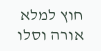חוץ למלא אורה וסלו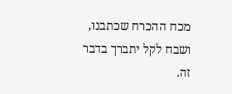מכח ההכרח שכתבנו, ושבח לקל יתברך בדבר זה.